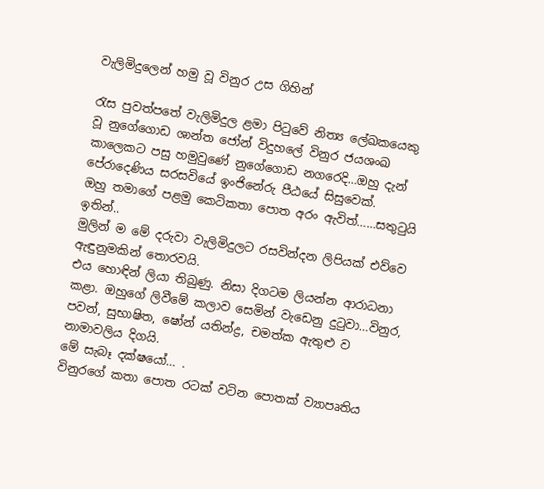වැලිමිදුලෙන් හමු වූ විනුර උස ගිහින්

රැස පුවත්පතේ වැලිමිදුල ළමා පිටුවේ නිත්‍ය ලේඛකයෙකු වූ නුගේගොඩ ශාන්ත ජෝන් විදුහලේ විනුර ජයශංඛ කාලෙකට පසු හමුවුණේ නුගේගොඩ නගරෙදි…ඔහු දැන් පේරාදෙණිය සරසවියේ ඉංජිනේරු පීඨයේ සිසුවෙක්.
ඔහු තමාගේ පළමු කෙටිකතා පොත අරං ඇවිත්……සතුටුයි ඉතින්..
මුලින් ම මේ දරුවා වැලිමිදුලට රසවින්දන ලිපියක් එව්වෙ ඇඳුනුමකින් තොරවයි.
එය හොඳින් ලියා තිබුණු. නිසා දිගටම ලියන්න ආරාධනා කළා. ඔහුගේ ලිවීමේ කලාව සෙමින් වැඩෙනු දුටුවා…විනුර, පවන්, සුභාෂිත, ෂෝන් යතින්ද්‍ර, චමත්ක ඇතුළු ව නාමාවලිය දිගයි.
මේ සැබෑ දක්ෂයෝ… .
විනුරගේ කතා පොත රටක් වටින පොතක් ව්‍යාපෘතිය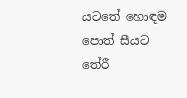යටතේ හොඳම පොත් සීයට තේරී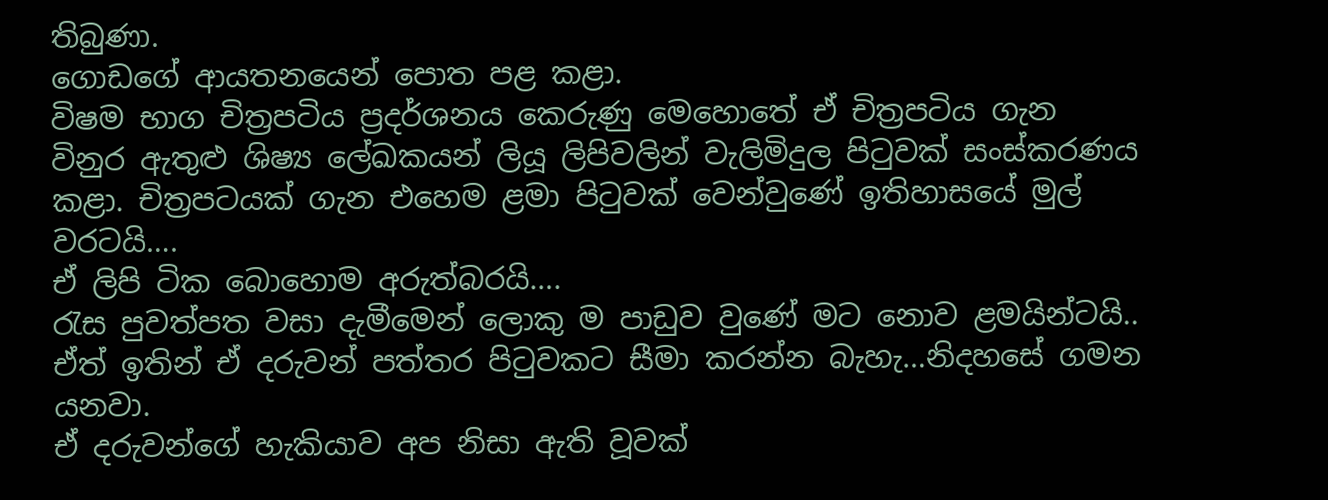තිබුණා.
ගොඩගේ ආයතනයෙන් පොත පළ කළා.
විෂම භාග චිත්‍රපටිය ප්‍රදර්ශනය කෙරුණු මෙහොතේ ඒ චිත්‍රපටිය ගැන විනුර ඇතුළු ශිෂ්‍ය ලේඛකයන් ලියූ ලිපිවලින් වැලිමිදුල පිටුවක් සංස්කරණය කළා. චිත්‍රපටයක් ගැන එහෙම ළමා පිටුවක් වෙන්වුණේ ඉතිහාසයේ මුල් වරටයි….
ඒ ලිපි ටික බොහොම අරුත්බරයි….
රැස පුවත්පත වසා දැමීමෙන් ලොකු ම පාඩුව වුණේ මට නොව ළමයින්ටයි..
ඒත් ඉතින් ඒ දරුවන් පත්තර පිටුවකට සීමා කරන්න බැහැ…නිදහසේ ගමන යනවා.
ඒ දරුවන්ගේ හැකියාව අප නිසා ඇති වූවක්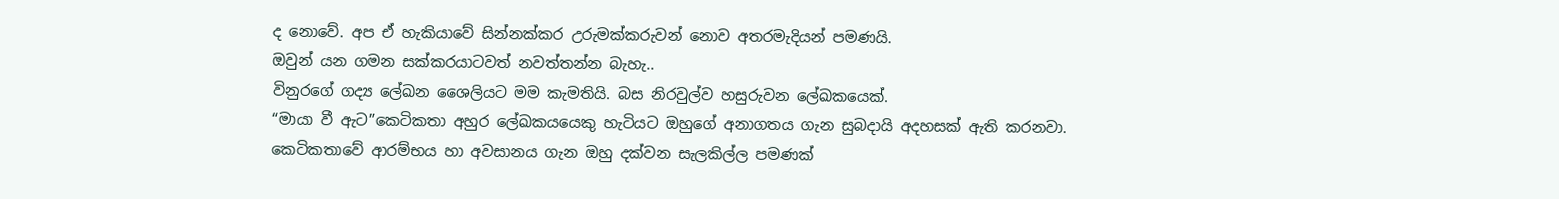ද නොවේ. අප ඒ හැකියාවේ සින්නක්කර උරුමක්කරුවන් නොව අතරමැදියන් පමණයි.
ඔවුන් යන ගමන සක්කරයාටවත් නවත්තන්න බැහැ..
විනුරගේ ගද්‍ය ලේඛන ශෛලියට මම කැමතියි. බස නිරවුල්ව හසුරුවන ලේඛකයෙක්.
“මායා වී ඇට”කෙටිකතා අහුර ලේඛකයයෙකු හැටියට ඔහුගේ අනාගතය ගැන සුබදායි අදහසක් ඇති කරනවා.
කෙටිකතාවේ ආරම්භය හා අවසානය ගැන ඔහු දක්වන සැලකිල්ල පමණක්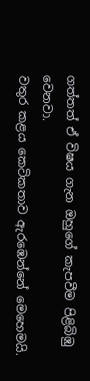ගත්තත් ඒ විෂය ගැන ඔහුගේ කැපවීම පිළිබිඹු වෙනවා.
වතුර කළය කෙටිකතාව ඇරඹෙන්නේ මෙහෙමයි.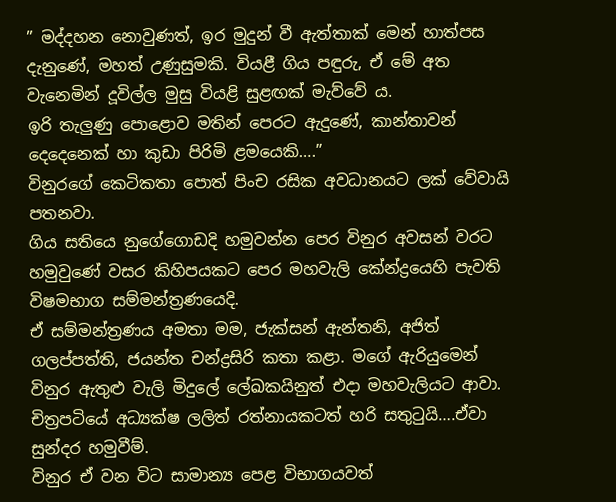” මද්දහන නොවුණත්, ඉර මුදුන් වී ඇත්තාක් මෙන් හාත්පස දැනුණේ, මහත් උණුසුමකි. වියළී ගිය පඳුරු, ඒ මේ අත වැනෙමින් දූවිල්ල මුසු වියළි සුළඟක් මැව්වේ ය.
ඉරි තැලුණු පොළොව මතින් පෙරට ඇදුණේ, කාන්තාවන් දෙදෙනෙක් හා කුඩා පිරිමි ළමයෙකි….”
විනුරගේ කෙටිකතා පොත් පිංච රසික අවධානයට ලක් වේවායි පතනවා.
ගිය සතියෙ නුගේගොඩදි හමුවන්න පෙර විනුර අවසන් වරට හමුවුණේ වසර කිහිපයකට පෙර මහවැලි කේන්ද්‍ර‍යෙහි පැවති විෂමභාග සම්මන්ත්‍රණයෙදි.
ඒ සම්මන්ත්‍රණය අමතා මම, ජැක්සන් ඇන්තනි, අජිත් ගලප්පත්ති, ජයන්ත චන්ද්‍රසිරි කතා කළා. මගේ ඇරියුමෙන් විනුර ඇතුළු වැලි මිදුලේ ලේඛකයිනුත් එදා මහවැලියට ආවා. චිත්‍රපටියේ අධ්‍යක්ෂ ලලිත් රත්නායකටත් හරි සතුටුයි….ඒවා සුන්දර හමුවීම්.
විනුර ඒ වන විට සාමාන්‍ය පෙළ විභාගයවත්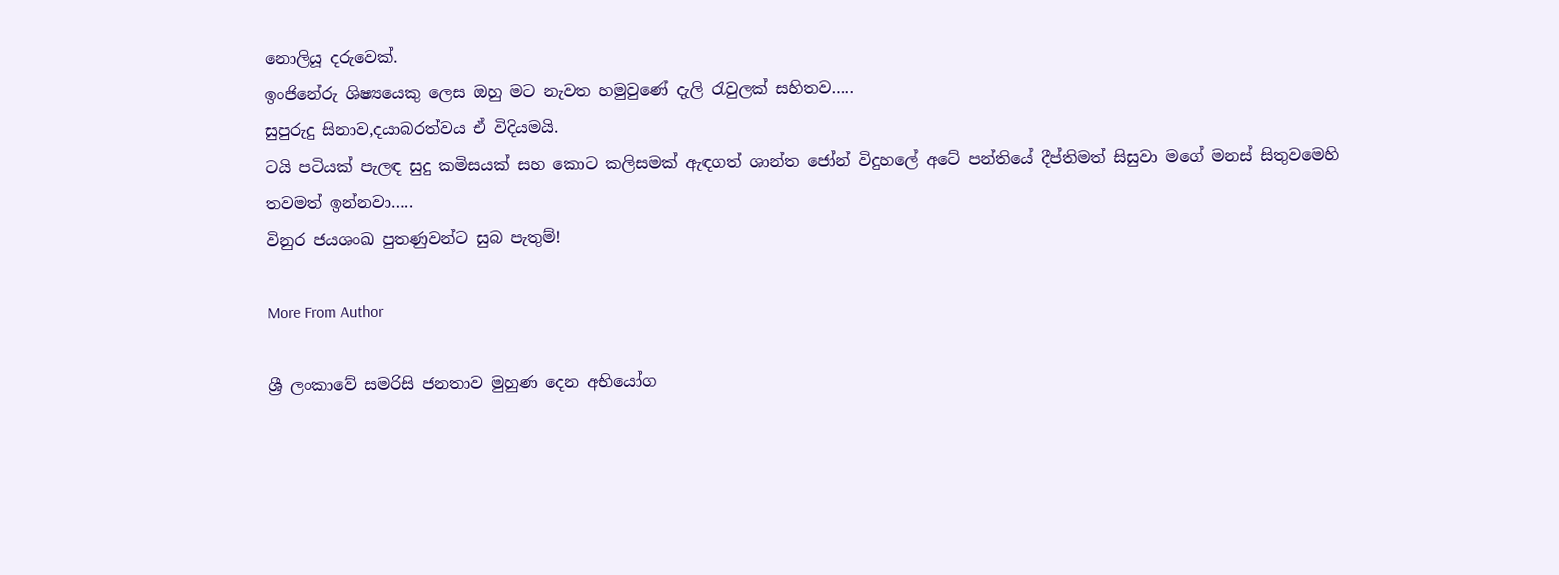නොලියූ දරුවෙක්.
ඉංජිනේරු ශිෂ්‍යයෙකු ලෙස ඔහු මට නැවත හමුවුණේ දැලි රැවුලක් සහිතව…..
සුපුරුදු සිනාව,දයාබරත්වය ඒ විදියමයි.
ටයි පටියක් පැලඳ සුදු කමිසයක් සහ කොට කලිසමක් ඇඳගත් ශාන්ත ජෝන් විදුහලේ අටේ පන්තියේ දීප්තිමත් සිසුවා මගේ මනස් සිතුවමෙහි තවමත් ඉන්නවා…..
විනුර ජයශංඛ පුතණුවන්ට සුබ පැතුම්!

More From Author

ශ්‍රී ලංකාවේ සමරිසි ජනතාව මුහුණ දෙන අභියෝග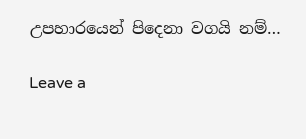උපහාරයෙන් පිදෙනා වගයි නම්…

Leave a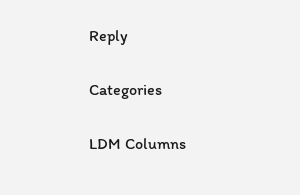Reply

Categories

LDM Columns